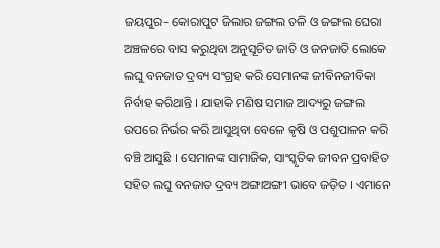ଜୟପୁର– କୋରାପୁଟ ଜିଲାର ଜଙ୍ଗଲ ତଳି ଓ ଜଙ୍ଗଲ ଘେରା ଅଞ୍ଚଳରେ ବାସ କରୁଥିବା ଅନୁସୂଚିତ ଜାତି ଓ ଜନଜାତି ଲୋକେ ଲଘୁ ବନଜାତ ଦ୍ରବ୍ୟ ସଂଗ୍ରହ କରି ସେମାନଙ୍କ ଜୀବିନଜୀବିକା ନିର୍ବାହ କରିଥାନ୍ତି । ଯାହାକି ମଣିଷ ସମାଜ ଆଦ୍ୟରୁ ଜଙ୍ଗଲ ଉପରେ ନିର୍ଭର କରି ଆସୁଥିବା ବେଳେ କୃଷି ଓ ପଶୁପାଳନ କରି ବଞ୍ଚି ଆସୁଛି । ସେମାନଙ୍କ ସାମାଜିକ, ସାଂସ୍କୃତିକ ଜୀବନ ପ୍ରବାହିତ ସହିତ ଲଘୁ ବନଜାତ ଦ୍ରବ୍ୟ ଅଙ୍ଗାଅଙ୍ଗୀ ଭାବେ ଜଡ଼ିତ । ଏମାନେ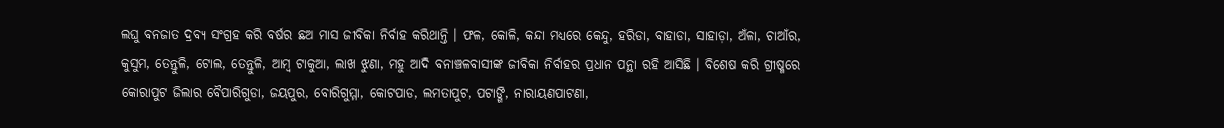ଲଘୁ ବନଜାତ ଦ୍ରବ୍ୟ ସଂଗ୍ରହ କରି ବର୍ଷର ଛଅ ମାସ ଜୀବିକା ନିର୍ବାହ କରିଥାନ୍ତି । ଫଳ, କୋଳି, କନ୍ଦା ମଧ୍ୟରେ କେନ୍ଦୁ, ହରିଡା, ବାହାଡା, ସାହାଡ଼ା, ଅଁଳା, ଚାଆଁର, କୁସୁମ, ତେନ୍ତୁଳି, ଟୋଲ, ତେନ୍ତୁଳି, ଆମ୍ବ ଟାକୁଆ, ଲାଖ ଝୁଣା, ମହୁ ଆଦି ବନାଞ୍ଚଳବାସୀଙ୍କ ଜୀବିକା ନିର୍ବାହର ପ୍ରଧାନ ପନ୍ଥା ରହି ଆସିଛି । ବିଶେଷ କରି ଗ୍ରୀଷ୍ମରେ କୋରାପୁଟ ଜିଲାର ବୈପାରିଗୁଡା, ଜୟପୁର, ବୋରିଗୁମ୍ମା, କୋଟପାଡ, ଲମତାପୁଟ, ପଟାଙ୍ଗି, ନାରାୟଣପାଟଣା,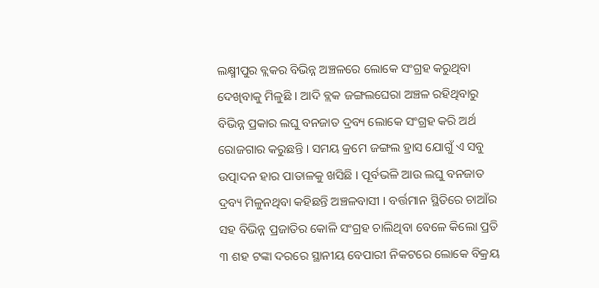ଲକ୍ଷ୍ମୀପୁର ବ୍ଲକର ବିଭିନ୍ନ ଅଞ୍ଚଳରେ ଲୋକେ ସଂଗ୍ରହ କରୁଥିବା ଦେଖିବାକୁ ମିଳୁଛି । ଆଦି ବ୍ଲକ ଜଙ୍ଗଲଘେରା ଅଞ୍ଚଳ ରହିଥିବାରୁ ବିଭିନ୍ନ ପ୍ରକାର ଲଘୁ ବନଜାତ ଦ୍ରବ୍ୟ ଲୋକେ ସଂଗ୍ରହ କରି ଅର୍ଥ ରୋଜଗାର କରୁଛନ୍ତି । ସମୟ କ୍ରମେ ଜଙ୍ଗଲ ହ୍ରାସ ଯୋଗୁଁ ଏ ସବୁ ଉତ୍ପାଦନ ହାର ପାତାଳକୁ ଖସିଛି । ପୂର୍ବଭଳି ଆଉ ଲଘୁ ବନଜାତ ଦ୍ରବ୍ୟ ମିଳୁନଥିବା କହିଛନ୍ତି ଅଞ୍ଚଳବାସୀ । ବର୍ତ୍ତମାନ ସ୍ଥିତିରେ ଚାଆଁର ସହ ବିଭିନ୍ନ ପ୍ରଜାତିର କୋଳି ସଂଗ୍ରହ ଚାଲିଥିବା ବେଳେ କିଲୋ ପ୍ରତି ୩ ଶହ ଟଙ୍କା ଦରରେ ସ୍ଥାନୀୟ ବେପାରୀ ନିକଟରେ ଲୋକେ ବିକ୍ରୟ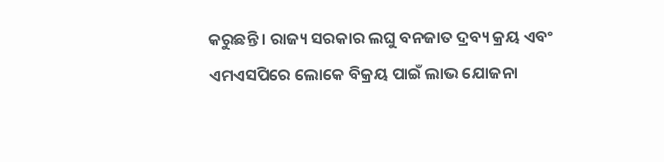କରୁଛନ୍ତି । ରାଜ୍ୟ ସରକାର ଲଘୁ ବନଜାତ ଦ୍ରବ୍ୟ କ୍ରୟ ଏବଂ ଏମଏସପିରେ ଲୋକେ ବିକ୍ରୟ ପାଇଁ ଲାଭ ଯୋଜନା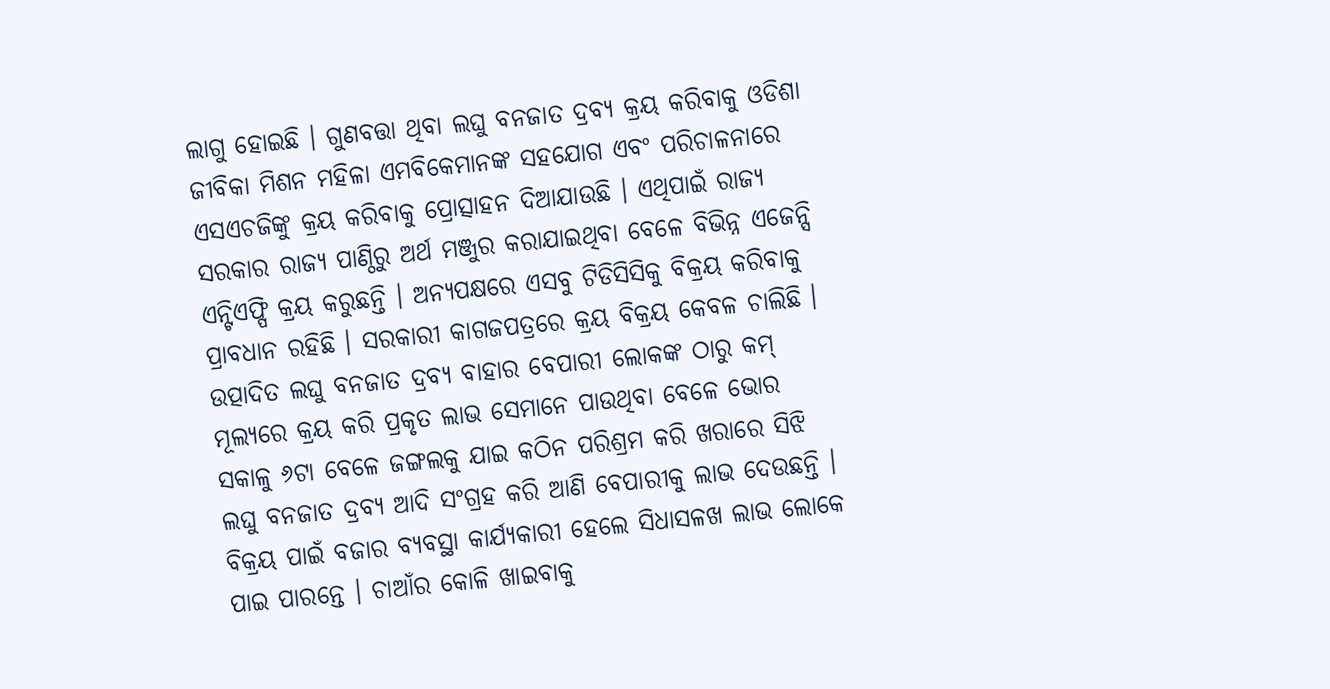ଲାଗୁ ହୋଇଛି । ଗୁଣବତ୍ତା ଥିବା ଲଘୁ ବନଜାତ ଦ୍ରବ୍ୟ କ୍ରୟ କରିବାକୁ ଓଡିଶା ଜୀବିକା ମିଶନ ମହିଳା ଏମବିକେମାନଙ୍କ ସହଯୋଗ ଏବଂ ପରିଚାଳନାରେ ଏସଏଚଜିଙ୍କୁ କ୍ରୟ କରିବାକୁ ପ୍ରୋତ୍ସାହନ ଦିଆଯାଉଛି । ଏଥିପାଇଁ ରାଜ୍ୟ ସରକାର ରାଜ୍ୟ ପାଣ୍ଠିରୁ ଅର୍ଥ ମଞ୍ଜୁର କରାଯାଇଥିବା ବେଳେ ବିଭିନ୍ନ ଏଜେନ୍ସି ଏନ୍ଟିଏଫ୍ପି କ୍ରୟ କରୁଛନ୍ତି । ଅନ୍ୟପକ୍ଷରେ ଏସବୁ ଟିଡିସିସିକୁ ବିକ୍ରୟ କରିବାକୁ ପ୍ରାବଧାନ ରହିଛି । ସରକାରୀ କାଗଜପତ୍ରରେ କ୍ରୟ ବିକ୍ରୟ କେବଳ ଚାଲିଛି । ଉତ୍ପାଦିତ ଲଘୁ ବନଜାତ ଦ୍ରବ୍ୟ ବାହାର ବେପାରୀ ଲୋକଙ୍କ ଠାରୁ କମ୍ ମୂଲ୍ୟରେ କ୍ରୟ କରି ପ୍ରକୃତ ଲାଭ ସେମାନେ ପାଉଥିବା ବେଳେ ଭୋର ସକାଳୁ ୬ଟା ବେଳେ ଜଙ୍ଗଲକୁ ଯାଇ କଠିନ ପରିଶ୍ରମ କରି ଖରାରେ ସିଝି ଲଘୁ ବନଜାତ ଦ୍ରବ୍ୟ ଆଦି ସଂଗ୍ରହ କରି ଆଣି ବେପାରୀକୁ ଲାଭ ଦେଉଛନ୍ତି । ବିକ୍ରୟ ପାଇଁ ବଜାର ବ୍ୟବସ୍ଥା କାର୍ଯ୍ୟକାରୀ ହେଲେ ସିଧାସଳଖ ଲାଭ ଲୋକେ ପାଇ ପାରନ୍ତେ । ଚାଆଁର କୋଳି ଖାଇବାକୁ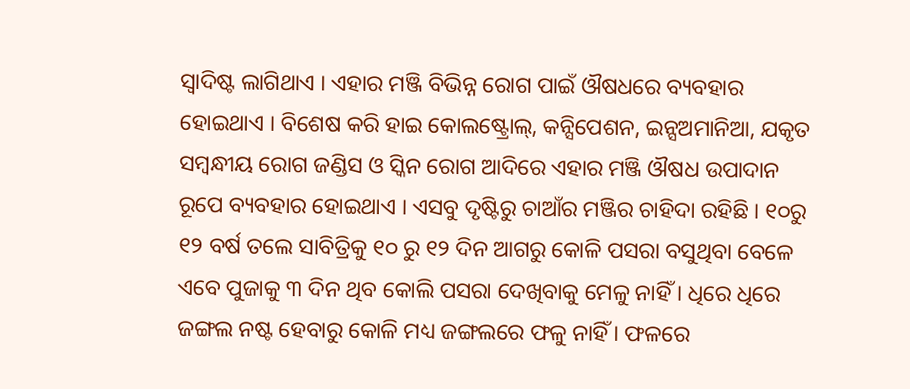ସ୍ୱାଦିଷ୍ଟ ଲାଗିଥାଏ । ଏହାର ମଞ୍ଜି ବିଭିନ୍ନ ରୋଗ ପାଇଁ ଔଷଧରେ ବ୍ୟବହାର ହୋଇଥାଏ । ବିଶେଷ କରି ହାଇ କୋଲଷ୍ଟ୍ରୋଲ୍, କନ୍ସିପେଶନ, ଇନ୍ସଅମାନିଆ, ଯକୃତ ସମ୍ବନ୍ଧୀୟ ରୋଗ ଜଣ୍ଡିସ ଓ ସ୍କିନ ରୋଗ ଆଦିରେ ଏହାର ମଞ୍ଜି ଔଷଧ ଉପାଦାନ ରୂପେ ବ୍ୟବହାର ହୋଇଥାଏ । ଏସବୁ ଦୃଷ୍ଟିରୁ ଚାଆଁର ମଞ୍ଜିର ଚାହିଦା ରହିଛି । ୧୦ରୁ ୧୨ ବର୍ଷ ତଲେ ସାବିତ୍ରିକୁ ୧୦ ରୁ ୧୨ ଦିନ ଆଗରୁ କୋଳି ପସରା ବସୁଥିବା ବେଳେ ଏବେ ପୁଜାକୁ ୩ ଦିନ ଥିବ କୋଲି ପସରା ଦେଖିବାକୁ ମେଳୁ ନାହିଁ । ଧିରେ ଧିରେ ଜଙ୍ଗଲ ନଷ୍ଟ ହେବାରୁ କୋଳି ମଧ୍ୟ ଜଙ୍ଗଲରେ ଫଳୁ ନାହିଁ । ଫଳରେ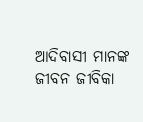ଆଦିବାସୀ ମାନଙ୍କ ଜୀବନ ଜୀବିକା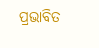ପ୍ରଭାବିତ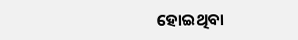ହୋଇଥିବା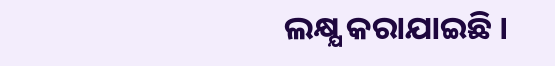ଲକ୍ଷ୍ଯ କରାଯାଇଛି ।